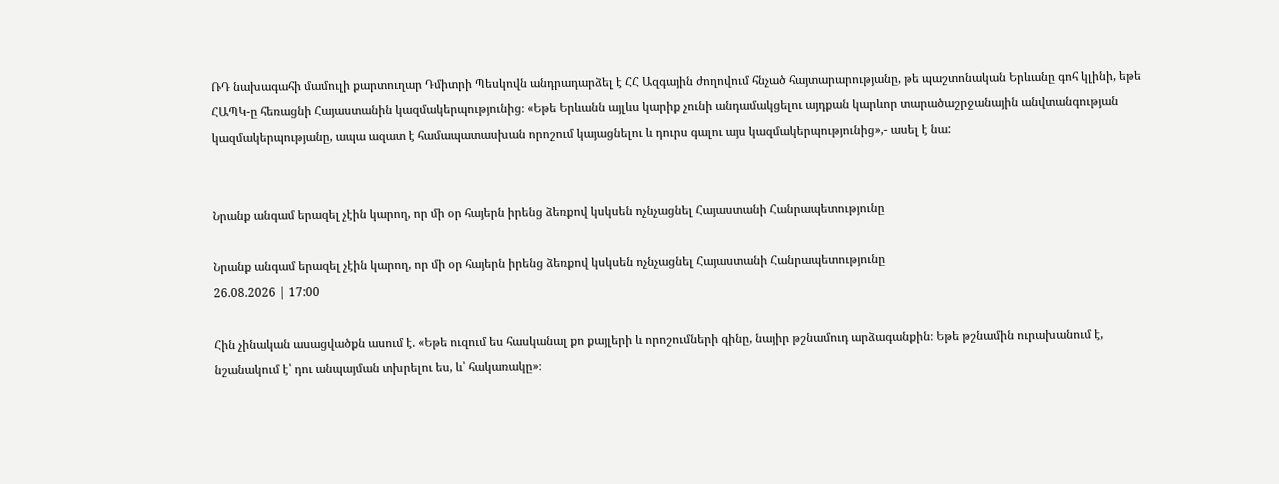ՌԴ նախագահի մամուլի քարտուղար Դմիտրի Պեսկովն անդրադարձել է ՀՀ Ազգային ժողովում հնչած հայտարարությանը, թե պաշտոնական Երևանը գոհ կլինի, եթե ՀԱՊԿ-ը հեռացնի Հայաստանին կազմակերպությունից։ «Եթե Երևանն այլևս կարիք չունի անդամակցելու այդքան կարևոր տարածաշրջանային անվտանգության կազմակերպությանը, ապա ազատ է համապատասխան որոշում կայացնելու և դուրս գալու այս կազմակերպությունից»,- ասել է նա:


Նրանք անգամ երազել չէին կարող, որ մի օր հայերն իրենց ձեռքով կսկսեն ոչնչացնել Հայաստանի Հանրապետությունը

Նրանք անգամ երազել չէին կարող, որ մի օր հայերն իրենց ձեռքով կսկսեն ոչնչացնել Հայաստանի Հանրապետությունը
26.08.2026 | 17:00

Հին չինական ասացվածքն ասում է. «Եթե ուզում ես հասկանալ քո քայլերի և որոշումների գինը, նայիր թշնամուդ արձագանքին։ Եթե թշնամին ուրախանում է, նշանակում է՝ դու անպայման տխրելու ես, և՝ հակառակը»։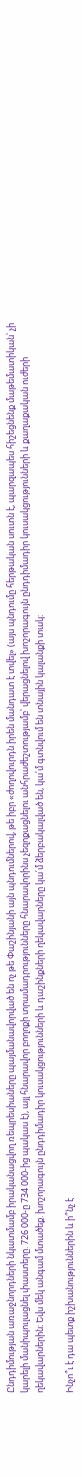Ընդդիմության առաջնորդների նկատմամբ իրականացվող ռեպրեսիաները պայմանավորված են ոչ թե Փաշինյանի այն պնդումներով, թե իբր «ժողովուրդն իրեն մանդատ է տվել» (այս պնդումը հերթական սուտն է, պարզապես հիշեցնենք մաթեմատիկան՝ չի կարելի մանիպուլացնել փաստերը. 726 000-ը 734 000-ից պակաս է), այլ հնարավոր բողոքի տրամադրությունները հնարավորինս չեզոքացնելու անհրաժեշտությամբ՝ վերացնելով խոշորագույն ընդդիմադիր կուսակցությունների և քաղաքական ուժերի ղեկավարներին։ Եվս մեկ անգամ մտածեք. խոշորագույն ընդդիմադիր կուսակցությունների և դաշինքների ղեկավարները կա՛մ ձերբակալված են, կա՛մ գտնվում են տնային կալանքի տակ։

Ինչո՞ւ է դա պետք իշխանություններին և ի՞նչ է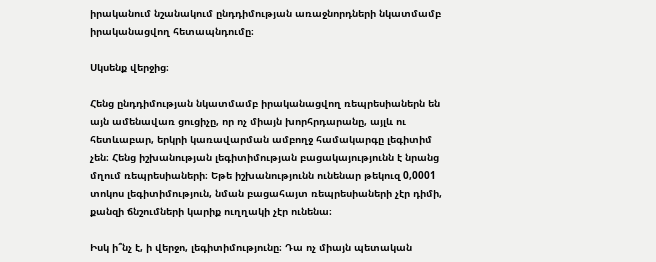իրականում նշանակում ընդդիմության առաջնորդների նկատմամբ իրականացվող հետապնդումը։

Սկսենք վերջից։

Հենց ընդդիմության նկատմամբ իրականացվող ռեպրեսիաներն են այն ամենավառ ցուցիչը, որ ոչ միայն խորհրդարանը, այլև ու հետևաբար, երկրի կառավարման ամբողջ համակարգը լեգիտիմ չեն։ Հենց իշխանության լեգիտիմության բացակայությունն է նրանց մղում ռեպրեսիաների։ Եթե իշխանությունն ունենար թեկուզ 0,0001 տոկոս լեգիտիմություն, նման բացահայտ ռեպրեսիաների չէր դիմի, քանզի ճնշումների կարիք ուղղակի չէր ունենա։

Իսկ ի՞նչ է, ի վերջո, լեգիտիմությունը։ Դա ոչ միայն պետական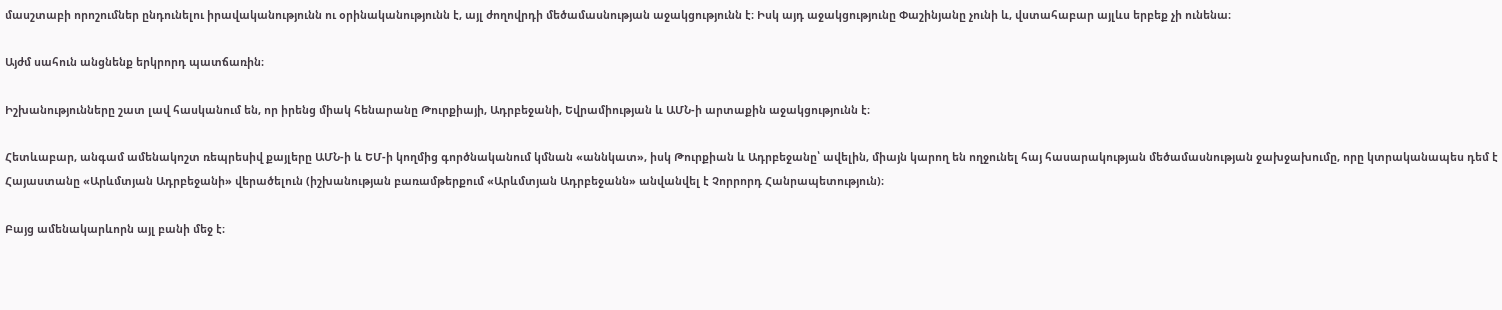մասշտաբի որոշումներ ընդունելու իրավականությունն ու օրինականությունն է, այլ ժողովրդի մեծամասնության աջակցությունն է։ Իսկ այդ աջակցությունը Փաշինյանը չունի և, վստահաբար այլևս երբեք չի ունենա։

Այժմ սահուն անցնենք երկրորդ պատճառին։

Իշխանությունները շատ լավ հասկանում են, որ իրենց միակ հենարանը Թուրքիայի, Ադրբեջանի, Եվրամիության և ԱՄՆ-ի արտաքին աջակցությունն է։

Հետևաբար, անգամ ամենակոշտ ռեպրեսիվ քայլերը ԱՄՆ-ի և ԵՄ-ի կողմից գործնականում կմնան «աննկատ», իսկ Թուրքիան և Ադրբեջանը՝ ավելին, միայն կարող են ողջունել հայ հասարակության մեծամասնության ջախջախումը, որը կտրականապես դեմ է Հայաստանը «Արևմտյան Ադրբեջանի» վերածելուն (իշխանության բառամթերքում «Արևմտյան Ադրբեջանն» անվանվել է Չորրորդ Հանրապետություն)։

Բայց ամենակարևորն այլ բանի մեջ է։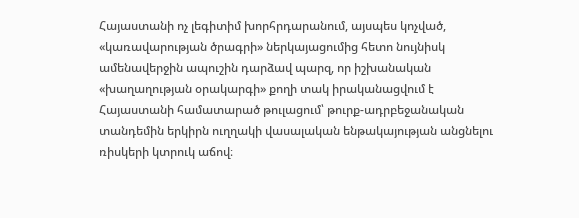Հայաստանի ոչ լեգիտիմ խորհրդարանում, այսպես կոչված, «կառավարության ծրագրի» ներկայացումից հետո նույնիսկ ամենավերջին ապուշին դարձավ պարզ, որ իշխանական «խաղաղության օրակարգի» քողի տակ իրականացվում է Հայաստանի համատարած թուլացում՝ թուրք-ադրբեջանական տանդեմին երկիրն ուղղակի վասալական ենթակայության անցնելու ռիսկերի կտրուկ աճով։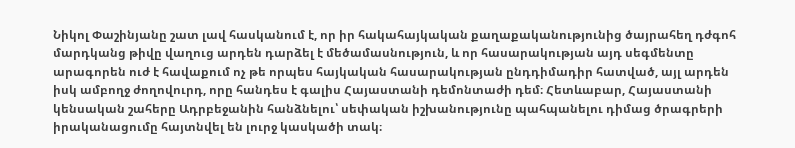Նիկոլ Փաշինյանը շատ լավ հասկանում է, որ իր հակահայկական քաղաքականությունից ծայրահեղ դժգոհ մարդկանց թիվը վաղուց արդեն դարձել է մեծամասնություն, և որ հասարակության այդ սեգմենտը արագորեն ուժ է հավաքում ոչ թե որպես հայկական հասարակության ընդդիմադիր հատված, այլ արդեն իսկ ամբողջ ժողովուրդ, որը հանդես է գալիս Հայաստանի դեմոնտաժի դեմ։ Հետևաբար, Հայաստանի կենսական շահերը Ադրբեջանին հանձնելու՝ սեփական իշխանությունը պահպանելու դիմաց ծրագրերի իրականացումը հայտնվել են լուրջ կասկածի տակ։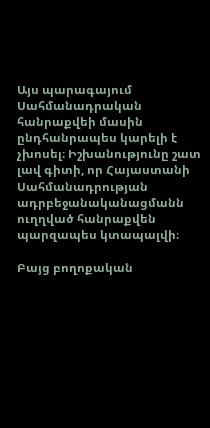Այս պարագայում Սահմանադրական հանրաքվեի մասին ընդհանրապես կարելի է չխոսել։ Իշխանությունը շատ լավ գիտի, որ Հայաստանի Սահմանադրության ադրբեջանականացմանն ուղղված հանրաքվեն պարզապես կտապալվի։

Բայց բողոքական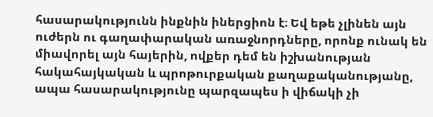հասարակությունն ինքնին իներցիոն է։ Եվ եթե չլինեն այն ուժերն ու գաղափարական առաջնորդները, որոնք ունակ են միավորել այն հայերին, ովքեր դեմ են իշխանության հակահայկական և պրոթուրքական քաղաքականությանը, ապա հասարակությունը պարզապես ի վիճակի չի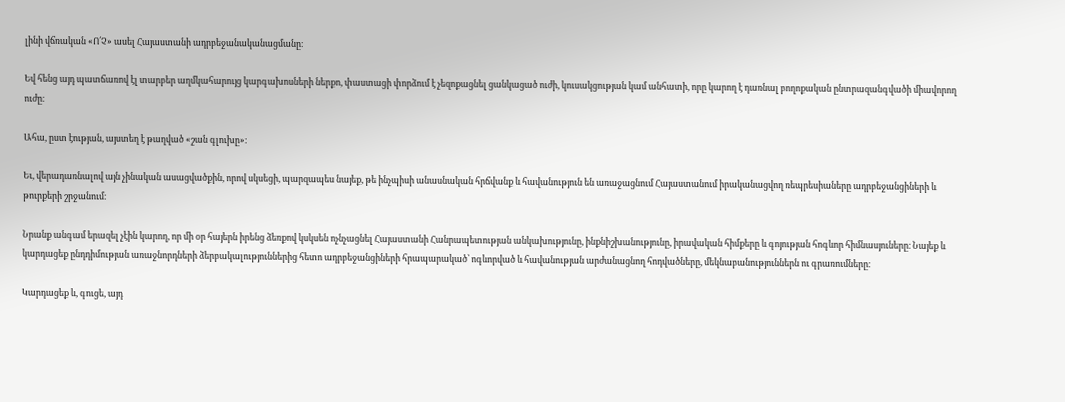լինի վճռական «Ո՛Չ» ասել Հայաստանի ադրբեջանականացմանը։

Եվ հենց այդ պատճառով էլ տարբեր աղմկահարույց կարգախոսների ներքո, փաստացի փորձում է չեզոքացնել ցանկացած ուժի, կուսակցության կամ անհատի, որը կարող է դառնալ բողոքական ընտրազանգվածի միավորող ուժը։

Ահա, ըստ էության, այստեղ է թաղված «շան գլուխը»։

Եւ, վերադառնալով այն չինական ասացվածքին, որով սկսեցի, պարզապես նայեք, թե ինչպիսի անասնական հրճվանք և հավանություն են առաջացնում Հայաստանում իրականացվող ռեպրեսիաները ադրբեջանցիների և թուրքերի շրջանում։

Նրանք անգամ երազել չէին կարող, որ մի օր հայերն իրենց ձեռքով կսկսեն ոչնչացնել Հայաստանի Հանրապետության անկախությունը, ինքնիշխանությունը, իրավական հիմքերը և գոյության հոգևոր հիմնասյուները։ Նայեք և կարդացեք ընդդիմության առաջնորդների ձերբակալություններից հետո ադրբեջանցիների հրապարակած՝ ոգևորված և հավանության արժանացնող հոդվածները, մեկնաբանություններն ու գրառումները։

Կարդացեք և, գուցե, այդ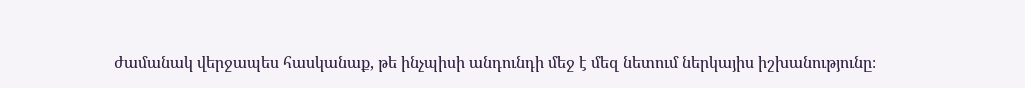ժամանակ վերջապես հասկանաք, թե ինչպիսի անդունդի մեջ է մեզ նետում ներկայիս իշխանությունը։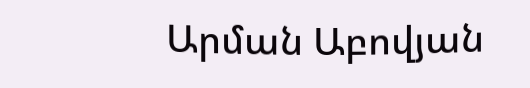Արման Աբովյան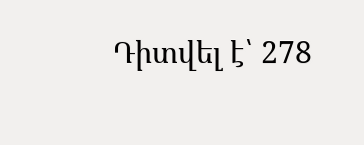Դիտվել է՝ 278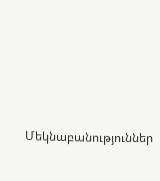Մեկնաբանություններ